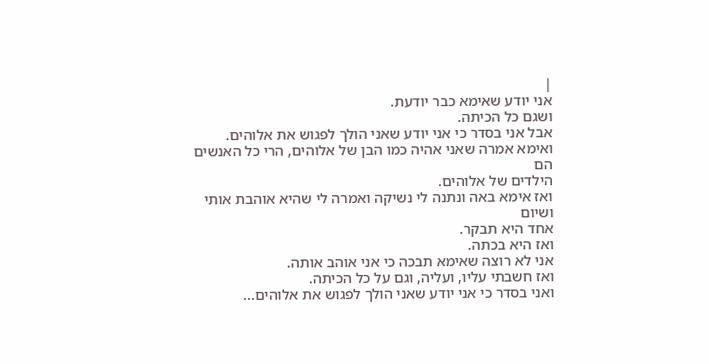|
אני יודע שאימא כבר יודעת.
ושגם כל הכיתה.
אבל אני בסדר כי אני יודע שאני הולך לפגוש את אלוהים.
ואימא אמרה שאני אהיה כמו הבן של אלוהים, הרי כל האנשים הם
הילדים של אלוהים.
ואז אימא באה ונתנה לי נשיקה ואמרה לי שהיא אוהבת אותי ושיום
אחד היא תבקר.
ואז היא בכתה.
אני לא רוצה שאימא תבכה כי אני אוהב אותה.
ואז חשבתי עליו, ועליה, וגם על כל הכיתה.
ואני בסדר כי אני יודע שאני הולך לפגוש את אלוהים...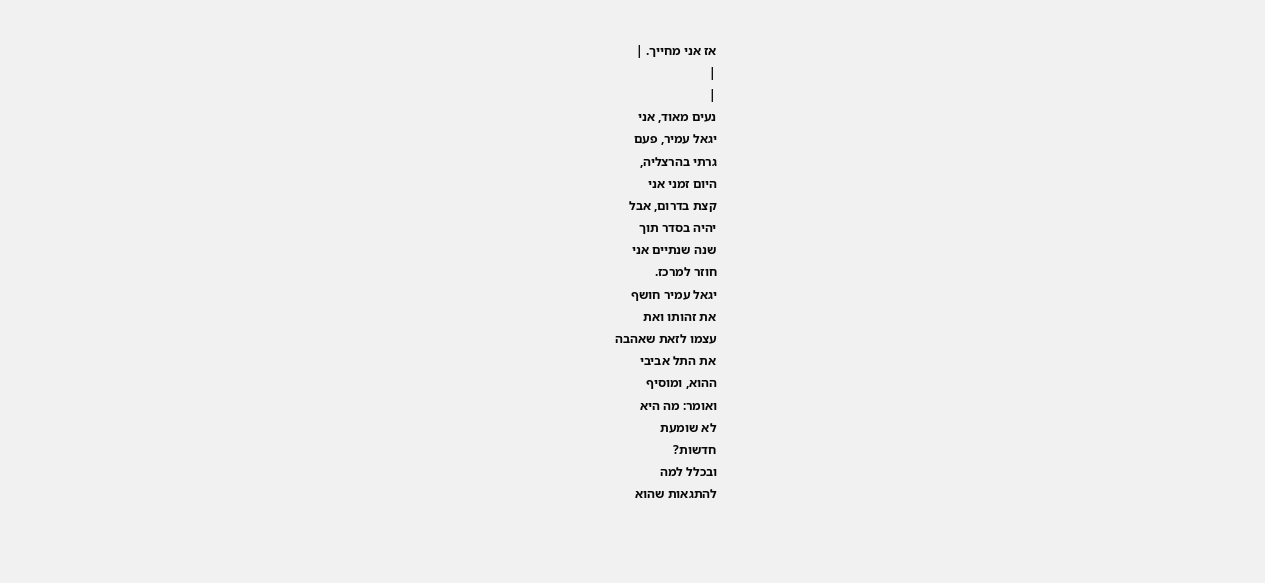אז אני מחייך. |
|
|
נעים מאוד, אני
יגאל עמיר, פעם
גרתי בהרצליה,
היום זמני אני
קצת בדרום, אבל
יהיה בסדר תוך
שנה שנתיים אני
חוזר למרכז.
יגאל עמיר חושף
את זהותו ואת
עצמו לזאת שאהבה
את התל אביבי
ההוא, ומוסיף
ואומר: מה היא
לא שומעת
חדשות?
ובכלל למה
להתגאות שהוא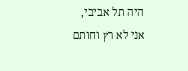היה תל אביבי,
אני לא רץ וחותם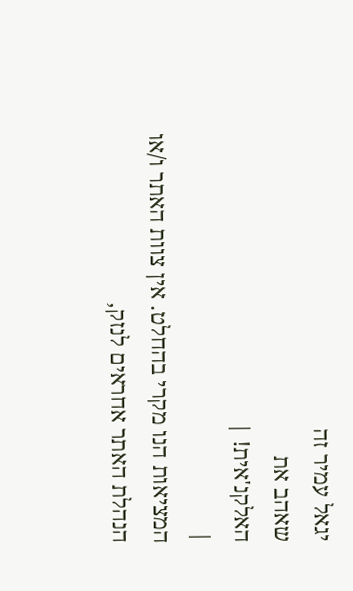יגאל עמיר זה
שאהב את
האלקנ'אית! |
|
המציאות הנו מקרי בהחלט. אין צוות האתר ו/או
הנהלת האתר אחראים לנזק,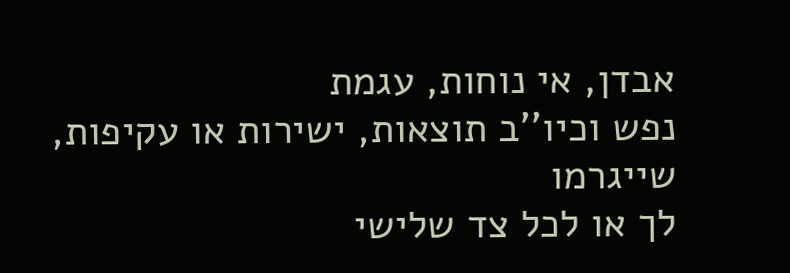אבדן, אי נוחות, עגמת
נפש וכיו''ב תוצאות, ישירות או עקיפות, שייגרמו
לך או לכל צד שלישי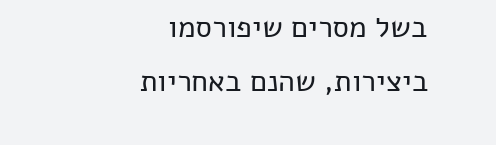בשל מסרים שיפורסמו
ביצירות, שהנם באחריות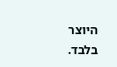היוצר בלבד.